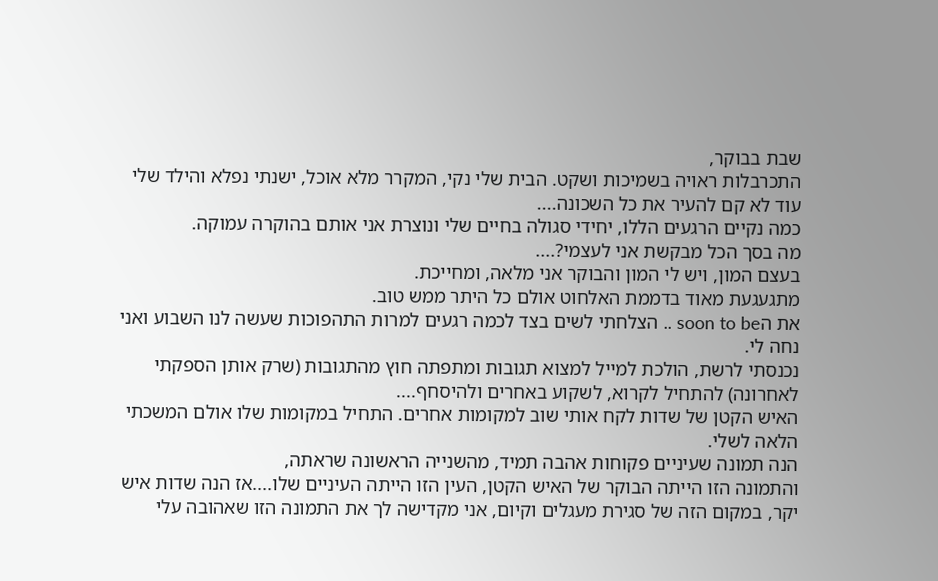שבת בבוקר,
התכרבלות ראויה בשמיכות ושקט. הבית שלי נקי, המקרר מלא אוכל, ישנתי נפלא והילד שלי עוד לא קם להעיר את כל השכונה....
כמה נקיים הרגעים הללו, יחידי סגולה בחיים שלי ונוצרת אני אותם בהוקרה עמוקה.
מה בסך הכל מבקשת אני לעצמי?....
בעצם המון, ויש לי המון והבוקר אני מלאה, ומחייכת.
מתגעגעת מאוד בדממת האלחוט אולם כל היתר ממש טוב.
את הsoon to be .. הצלחתי לשים בצד לכמה רגעים למרות התהפוכות שעשה לנו השבוע ואני נחה לי.
נכנסתי לרשת, הולכת למייל למצוא תגובות ומתפתה חוץ מהתגובות (שרק אותן הספקתי לאחרונה) להתחיל לקרוא, לשקוע באחרים ולהיסחף....
האיש הקטן של שדות לקח אותי שוב למקומות אחרים. התחיל במקומות שלו אולם המשכתי הלאה לשלי.
הנה תמונה שעיניים פקוחות אהבה תמיד, מהשנייה הראשונה שראתה,
והתמונה הזו הייתה הבוקר של האיש הקטן, העין הזו הייתה העיניים שלו....אז הנה שדות איש יקר, במקום הזה של סגירת מעגלים וקיום, אני מקדישה לך את התמונה הזו שאהובה עלי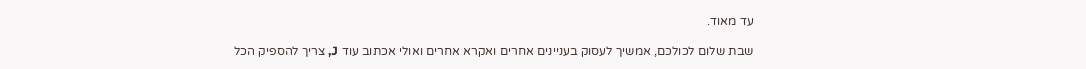עד מאוד.

שבת שלום לכולכם, אמשיך לעסוק בעניינים אחרים ואקרא אחרים ואולי אכתוב עוד J, צריך להספיק הכל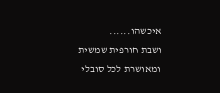איכשהו......
ושבת חורפית שמשית ומאושרת לכל סובלי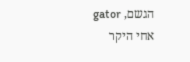הגשם, gator אחי היקר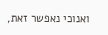ואנוכי נאפשר זאת,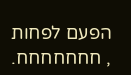הפעם לפחות , חחחחחחח.